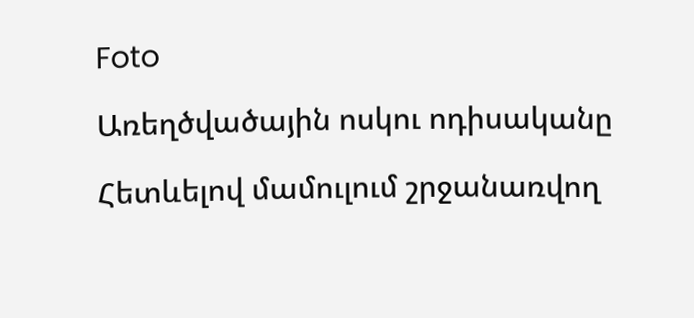Foto

Առեղծվածային ոսկու ոդիսականը

Հետևելով մամուլում շրջանառվող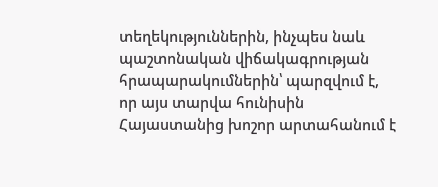տեղեկություններին, ինչպես նաև պաշտոնական վիճակագրության հրապարակումներին՝ պարզվում է, որ այս տարվա հունիսին Հայաստանից խոշոր արտահանում է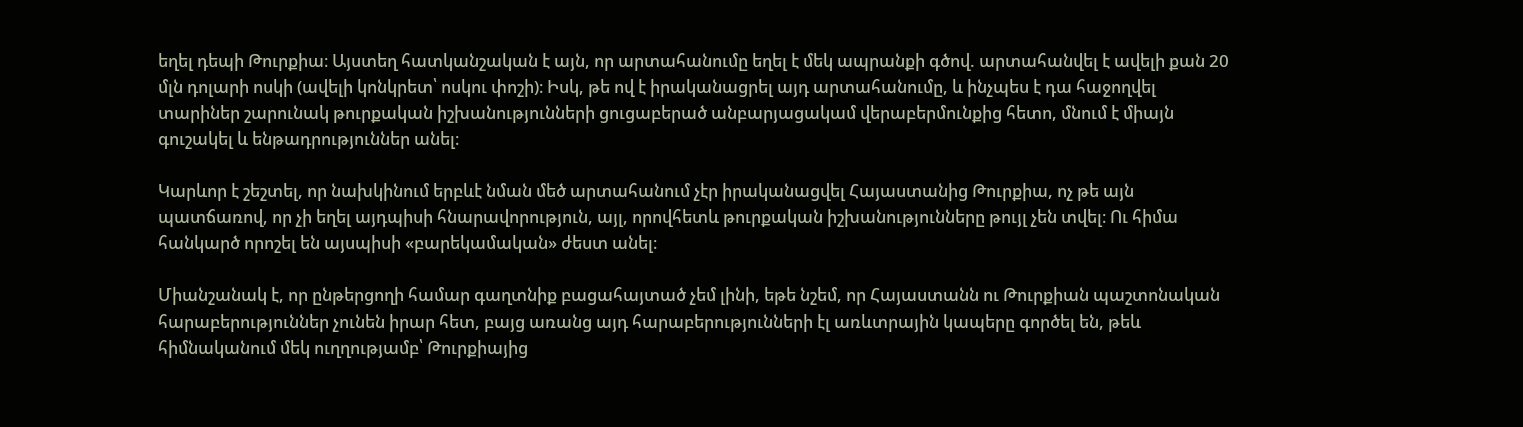եղել դեպի Թուրքիա։ Այստեղ հատկանշական է այն, որ արտահանումը եղել է մեկ ապրանքի գծով. արտահանվել է ավելի քան 20 մլն դոլարի ոսկի (ավելի կոնկրետ՝ ոսկու փոշի)։ Իսկ, թե ով է իրականացրել այդ արտահանումը, և ինչպես է դա հաջողվել տարիներ շարունակ թուրքական իշխանությունների ցուցաբերած անբարյացակամ վերաբերմունքից հետո, մնում է միայն գուշակել և ենթադրություններ անել։

Կարևոր է շեշտել, որ նախկինում երբևէ նման մեծ արտահանում չէր իրականացվել Հայաստանից Թուրքիա, ոչ թե այն պատճառով, որ չի եղել այդպիսի հնարավորություն, այլ, որովհետև թուրքական իշխանությունները թույլ չեն տվել։ Ու հիմա հանկարծ որոշել են այսպիսի «բարեկամական» ժեստ անել։

Միանշանակ է, որ ընթերցողի համար գաղտնիք բացահայտած չեմ լինի, եթե նշեմ, որ Հայաստանն ու Թուրքիան պաշտոնական հարաբերություններ չունեն իրար հետ, բայց առանց այդ հարաբերությունների էլ առևտրային կապերը գործել են, թեև հիմնականում մեկ ուղղությամբ՝ Թուրքիայից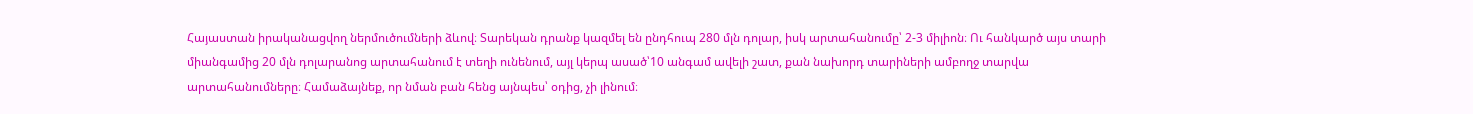Հայաստան իրականացվող ներմուծումների ձևով։ Տարեկան դրանք կազմել են ընդհուպ 280 մլն դոլար, իսկ արտահանումը՝ 2-3 միլիոն։ Ու հանկարծ այս տարի միանգամից 20 մլն դոլարանոց արտահանում է տեղի ունենում, այլ կերպ ասած՝10 անգամ ավելի շատ, քան նախորդ տարիների ամբողջ տարվա արտահանումները։ Համաձայնեք, որ նման բան հենց այնպես՝ օդից, չի լինում։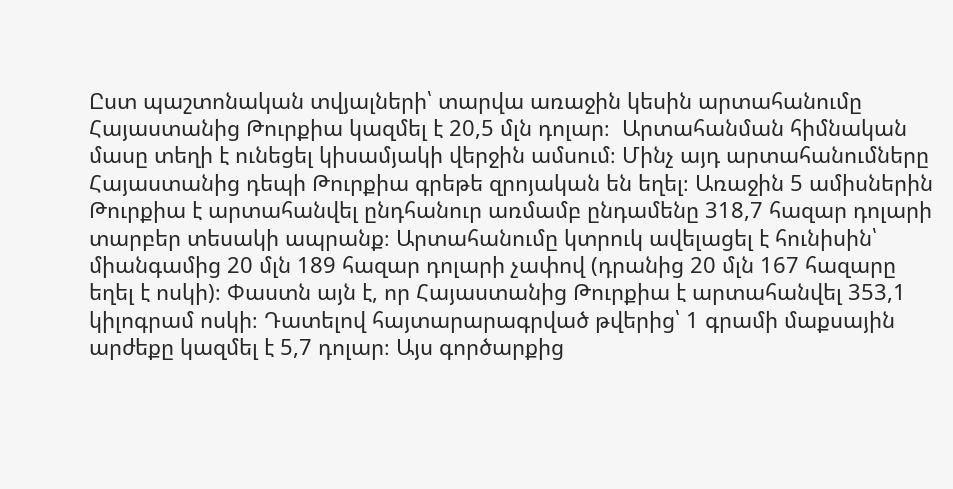Ըստ պաշտոնական տվյալների՝ տարվա առաջին կեսին արտահանումը Հայաստանից Թուրքիա կազմել է 20,5 մլն դոլար։  Արտահանման հիմնական մասը տեղի է ունեցել կիսամյակի վերջին ամսում։ Մինչ այդ արտահանումները Հայաստանից դեպի Թուրքիա գրեթե զրոյական են եղել։ Առաջին 5 ամիսներին Թուրքիա է արտահանվել ընդհանուր առմամբ ընդամենը 318,7 հազար դոլարի տարբեր տեսակի ապրանք։ Արտահանումը կտրուկ ավելացել է հունիսին՝ միանգամից 20 մլն 189 հազար դոլարի չափով (դրանից 20 մլն 167 հազարը եղել է ոսկի)։ Փաստն այն է, որ Հայաստանից Թուրքիա է արտահանվել 353,1 կիլոգրամ ոսկի։ Դատելով հայտարարագրված թվերից՝ 1 գրամի մաքսային արժեքը կազմել է 5,7 դոլար։ Այս գործարքից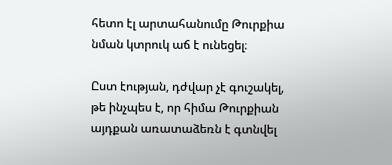հետո էլ արտահանումը Թուրքիա նման կտրուկ աճ է ունեցել։

Ըստ էության, դժվար չէ գուշակել, թե ինչպես է, որ հիմա Թուրքիան այդքան առատաձեռն է գտնվել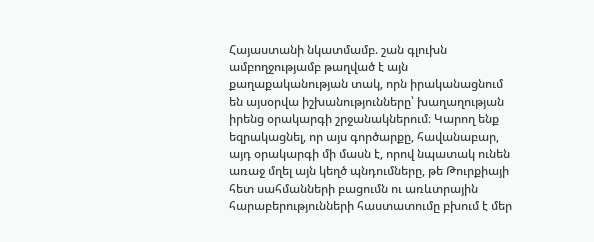Հայաստանի նկատմամբ. շան գլուխն ամբողջությամբ թաղված է այն քաղաքականության տակ, որն իրականացնում են այսօրվա իշխանությունները՝ խաղաղության իրենց օրակարգի շրջանակներում։ Կարող ենք եզրակացնել, որ այս գործարքը, հավանաբար, այդ օրակարգի մի մասն է, որով նպատակ ունեն առաջ մղել այն կեղծ պնդումները, թե Թուրքիայի հետ սահմանների բացումն ու առևտրային հարաբերությունների հաստատումը բխում է մեր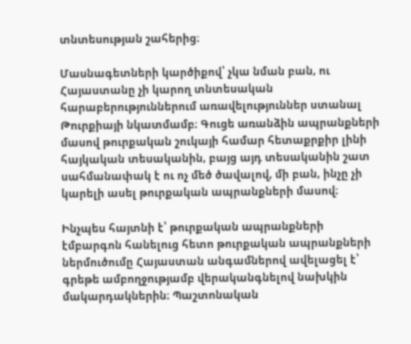տնտեսության շահերից։

Մասնագետների կարծիքով՝ չկա նման բան, ու Հայաստանը չի կարող տնտեսական հարաբերություններում առավելություններ ստանալ Թուրքիայի նկատմամբ։ Գուցե առանձին ապրանքների մասով թուրքական շուկայի համար հետաքրքիր լինի հայկական տեսականին, բայց այդ տեսականին շատ սահմանափակ է ու ոչ մեծ ծավալով, մի բան, ինչը չի կարելի ասել թուրքական ապրանքների մասով։

Ինչպես հայտնի է՝ թուրքական ապրանքների էմբարգոն հանելուց հետո թուրքական ապրանքների ներմուծումը Հայաստան անգամներով ավելացել է՝ գրեթե ամբողջությամբ վերականգնելով նախկին մակարդակներին։ Պաշտոնական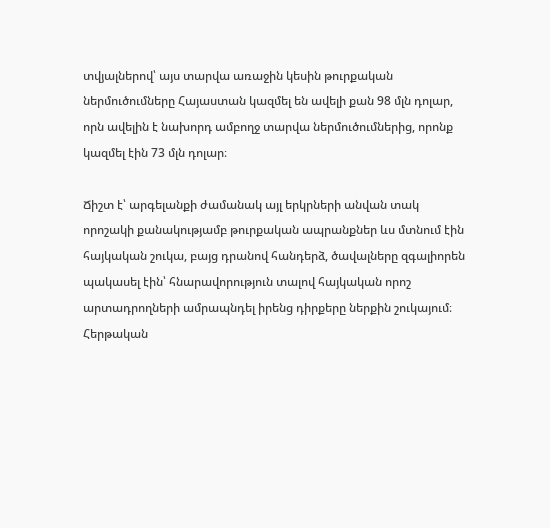տվյալներով՝ այս տարվա առաջին կեսին թուրքական ներմուծումները Հայաստան կազմել են ավելի քան 98 մլն դոլար, որն ավելին է նախորդ ամբողջ տարվա ներմուծումներից, որոնք կազմել էին 73 մլն դոլար։

Ճիշտ է՝ արգելանքի ժամանակ այլ երկրների անվան տակ որոշակի քանակությամբ թուրքական ապրանքներ ևս մտնում էին հայկական շուկա, բայց դրանով հանդերձ, ծավալները զգալիորեն պակասել էին՝ հնարավորություն տալով հայկական որոշ արտադրողների ամրապնդել իրենց դիրքերը ներքին շուկայում։ Հերթական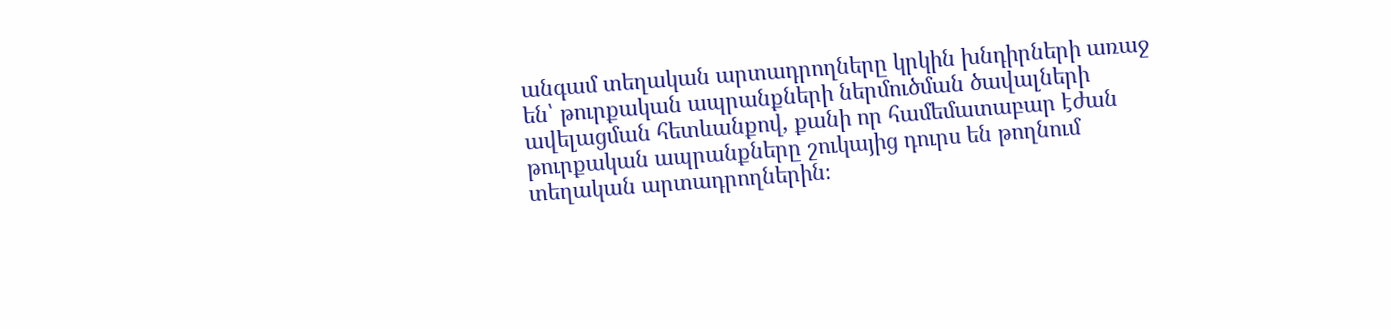անգամ տեղական արտադրողները կրկին խնդիրների առաջ են՝ թուրքական ապրանքների ներմուծման ծավալների ավելացման հետևանքով, քանի որ համեմատաբար էժան թուրքական ապրանքները շուկայից դուրս են թողնում տեղական արտադրողներին։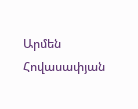Արմեն Հովասափյան